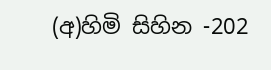(අ)හිමි සිහින -202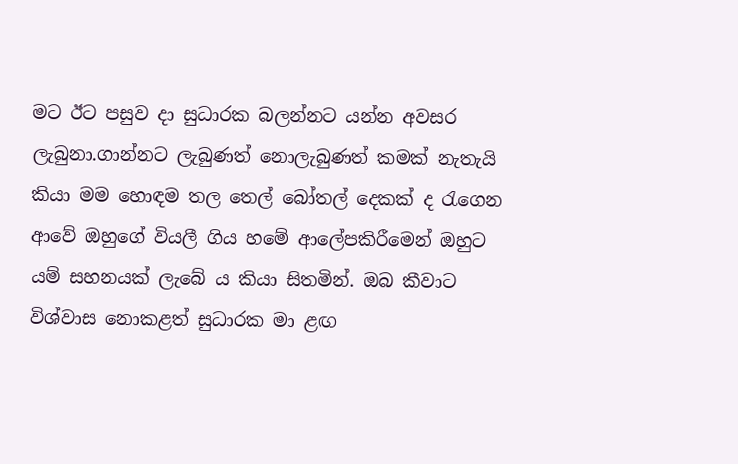මට ඊට පසුව දා සුධාරක බලන්නට යන්න අවසර ලැබුනා.ගාන්නට ලැබුණත් නොලැබුණත් කමක් නැතැයි කියා මම හොඳම තල තෙල් බෝතල් දෙකක් ද රැගෙන ආවේ ඔහුගේ වියලී ගිය හමේ ආලේපකිරීමෙන් ඔහුට යම් සහනයක් ලැබේ ය කියා සිතමින්. ඔබ කීවාට විශ්වාස නොකළත් සුධාරක මා ළඟ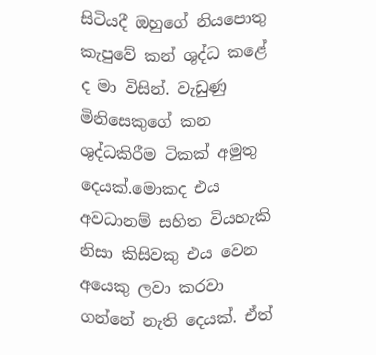සිටියදී ඔහුගේ නියපොතු කැපුවේ කන් ශුද්ධ කළේ ද මා විසින්. වැඩුණු මිනිසෙකුගේ කන ශුද්ධකිරීම ටිකක් අමුතු දෙයක්.මොකද එය අවධානම් සහිත වියහැකි නිසා කිසිවකු එය වෙන අයෙකු ලවා කරවා ගන්නේ නැති දෙයක්. ඒත්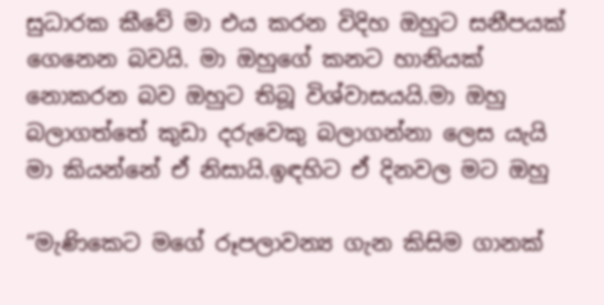සුධාරක කීවේ මා එය කරන විදිහ ඔහුට සනීපයක් ගෙනෙන බවයි. මා ඔහුගේ කනට හානියක් නොකරන බව ඔහුට තිබූ විශ්වාසයයි.මා ඔහු බලාගත්තේ කුඩා දරුවෙකු බලාගන්නා ලෙස යැයි මා කියන්නේ ඒ නිසායි.ඉඳහිට ඒ දිනවල මට ඔහු

“මැණිකෙට මගේ රූපලාවන්‍ය ගැන කිසිම ගානක්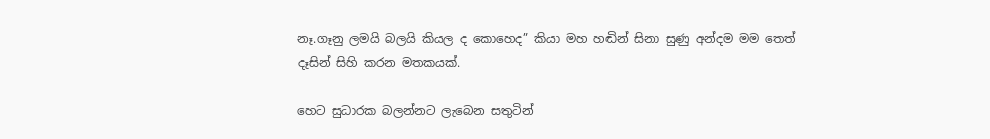නෑ.ගෑනු ලමයි බලයි කියල ද කොහෙද” කියා මහ හඬින් සිනා සුණු අන්දම මම තෙත් දෑසින් සිහි කරන මතකයක්.

හෙට සුධාරක බලන්නට ලැබෙන සතුටින්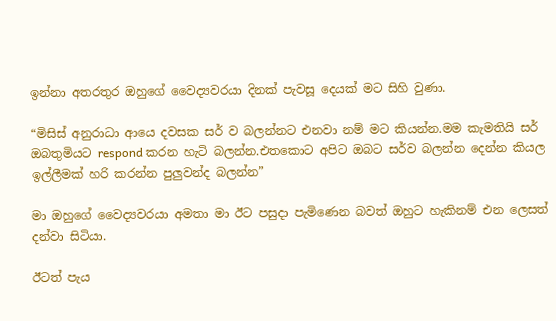ඉන්නා අතරතුර ඔහුගේ වෛද්‍යවරයා දිනක් පැවසූ දෙයක් මට සිහි වුණා.

“මිසිස් අනුරාධා ආයෙ දවසක සර් ව බලන්නට එනවා නම් මට කියන්න.මම කැමතියි සර් ඔබතුමියට respond කරන හැටි බලන්න.එතකොට අපිට ඔබට සර්ව බලන්න දෙන්න කියල ඉල්ලීමක් හරි කරන්න පුලුවන්ද බලන්න”

මා ඔහුගේ වෛද්‍යවරයා අමතා මා ඊට පසුදා පැමිණෙන බවත් ඔහුට හැකිනම් එන ලෙසත් දන්වා සිටියා.

ඊටත් පැය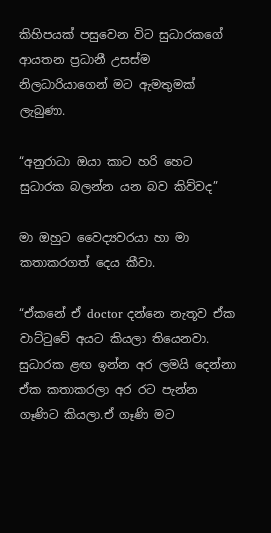කිහිපයක් පසුවෙන විට සුධාරකගේ ආයතන ප්‍රධානී උසස්ම නිලධාරියාගෙන් මට ඇමතුමක් ලැබුණා.

“අනුරාධා ඔයා කාට හරි හෙට සුධාරක බලන්න යන බව කිව්වද”

මා ඔහුට වෛද්‍යවරයා හා මා කතාකරගත් දෙය කීවා.

“ඒකනේ ඒ doctor දන්නෙ නැතූව ඒක වාට්ටුවේ අයට කියලා තියෙනවා. සුධාරක ළඟ ඉන්න අර ලමයි දෙන්නා ඒක කතාකරලා අර රට පැන්න ගෑණිට කියලා.ඒ ගෑණි මට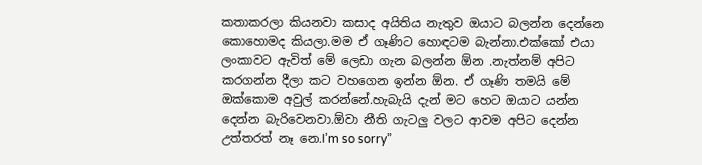කතාකරලා කියනවා කසාද අයිතිය නැතුව ඔයාට බලන්න දෙන්නෙ කොහොමද කියලා.මම ඒ ගෑණිට හොඳටම බැන්නා.එක්කෝ එයා ලංකාවට ඇවිත් මේ ලෙඩා ගැන බලන්න ඕන .නැත්නම් අපිට කරගන්න දීලා කට වහගෙන ඉන්න ඕන. ඒ ගෑණි තමයි මේ ඔක්කොම අවුල් කරන්නේ.හැබැයි දැන් මට හෙට ඔයාට යන්න දෙන්න බැරිවෙනවා.ඕවා නීති ගැටලු වලට ආවම අපිට දෙන්න උත්තරත් නෑ නෙ.I’m so sorry”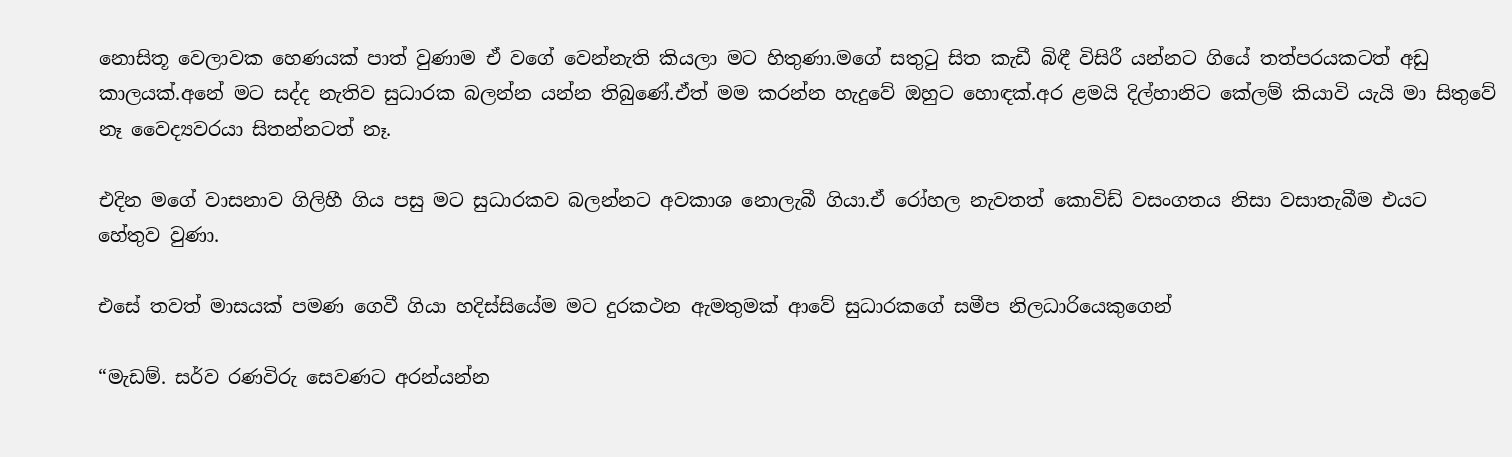නොසිතූ වෙලාවක හෙණයක් පාත් වුණාම ඒ වගේ වෙන්නැති කියලා මට හිතුණා.මගේ සතුටු සිත කැඩී බිඳී විසිරී යන්නට ගියේ තත්පරයකටත් අඩු කාලයක්.අනේ මට සද්ද නැතිව සුධාරක බලන්න යන්න තිබුණේ.ඒත් මම කරන්න හැදුවේ ඔහුට හොඳක්.අර ළමයි දිල්හානිට කේලම් කියාවි යැයි මා සිතුවේ නෑ වෛද්‍යවරයා සිතන්නටත් නෑ.

එදින මගේ වාසනාව ගිලිහී ගිය පසු මට සුධාරකව බලන්නට අවකාශ නොලැබී ගියා.ඒ රෝහල නැවතත් කොවිඩ් වසංගතය නිසා වසාතැබීම එයට හේතුව වුණා.

එසේ තවත් මාසයක් පමණ ගෙවී ගියා හදිස්සියේම මට දුරකථන ඇමතුමක් ආවේ සුධාරකගේ සමීප නිලධාරියෙකුගෙන්

“මැඩම්. සර්ව රණවිරු සෙවණට අරන්යන්න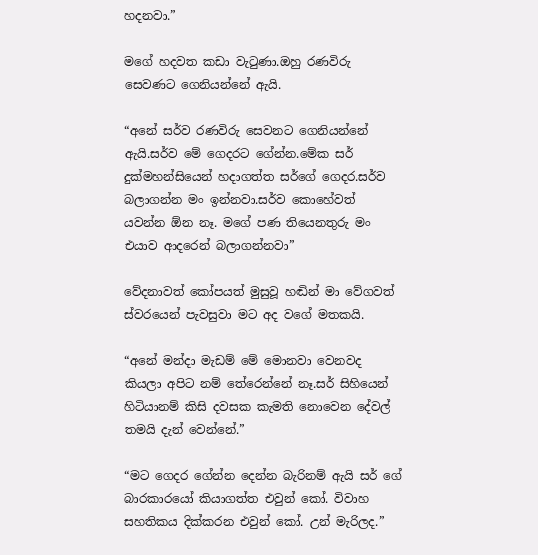හදනවා.”

මගේ හදවත කඩා වැටුණා.ඔහු රණවිරු සෙවණට ගෙනියන්නේ ඇයි.

“අනේ සර්ව රණවිරු සෙවනට ගෙනියන්නේ ඇයි.සර්ව මේ ගෙදරට ගේන්න.මේක සර් දුක්මහන්සියෙන් හදාගත්ත සර්ගේ ගෙදර.සර්ව බලාගන්න මං ඉන්නවා.සර්ව කොහේවත් යවන්න ඕන නෑ. මගේ පණ තියෙනතුරු මං එයාව ආදරෙන් බලාගන්නවා”

වේදනාවත් කෝපයත් මුසුවූ හඬින් මා වේගවත් ස්වරයෙන් පැවසුවා මට අද වගේ මතකයි.

“අනේ මන්දා මැඩම් මේ මොනවා වෙනවද කියලා අපිට නම් තේරෙන්නේ නෑ.සර් සිහියෙන් හිටියානම් කිසි දවසක කැමති නොවෙන දේවල් තමයි දැන් වෙන්නේ.”

“මට ගෙදර ගේන්න දෙන්න බැරිනම් ඇයි සර් ගේ බාරකාරයෝ කියාගත්ත එවුන් කෝ. විවාහ සහතිකය දික්කරන එවුන් කෝ. උන් මැරිලද.”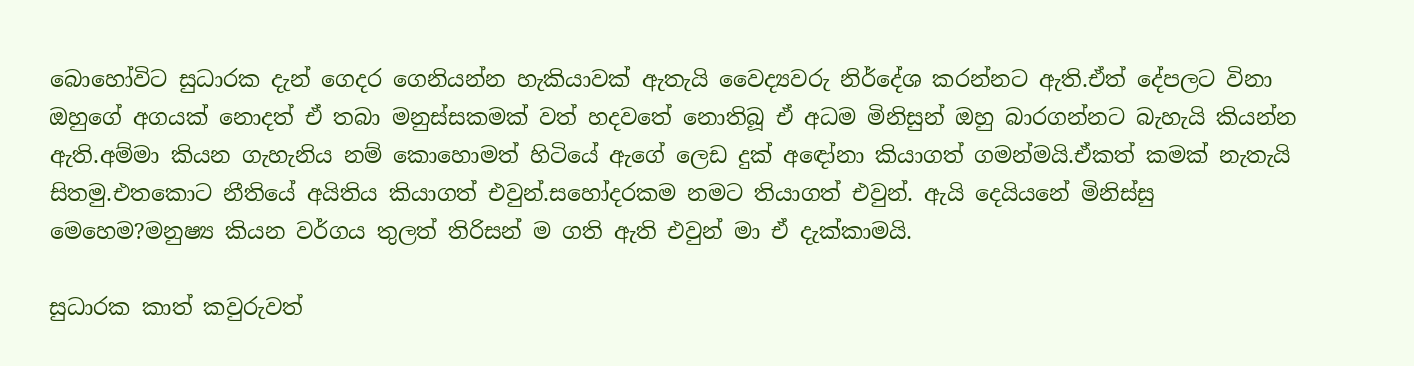බොහෝවිට සුධාරක දැන් ගෙදර ගෙනියන්න හැකියාවක් ඇතැයි වෛද්‍යවරු නිර්දේශ කරන්නට ඇති.ඒත් දේපලට විනා ඔහුගේ අගයක් නොදත් ඒ තබා මනුස්සකමක් වත් හදවතේ නොතිබූ ඒ අධම මිනිසුන් ඔහු බාරගන්නට බැහැයි කියන්න ඇති.අම්මා කියන ගැහැනිය නම් කොහොමත් හිටියේ ඇගේ ලෙඩ දුක් අඳෝනා කියාගත් ගමන්මයි.ඒකත් කමක් නැතැයි සිතමු.එතකොට නීතියේ අයිතිය කියාගත් එවුන්.සහෝදරකම නමට තියාගත් එවුන්. ඇයි දෙයියනේ මිනිස්සු මෙහෙම?මනුෂ්‍ය කියන වර්ගය තුලත් තිරිසන් ම ගති ඇති එවුන් මා ඒ දැක්කාමයි.

සුධාරක කාත් කවුරුවත්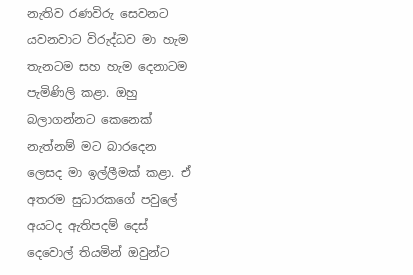නැතිව රණවිරු සෙවනට යවනවාට විරුද්ධව මා හැම තැනටම සහ හැම දෙනාටම පැමිණිලි කළා. ඔහු බලාගන්නට කෙනෙක් නැත්නම් මට බාරදෙන ලෙසද මා ඉල්ලීමක් කළා. ඒ අතරම සුධාරකගේ පවුලේ අයටද ඇතිපදම් දෙස් දෙවොල් තියමින් ඔවුන්ට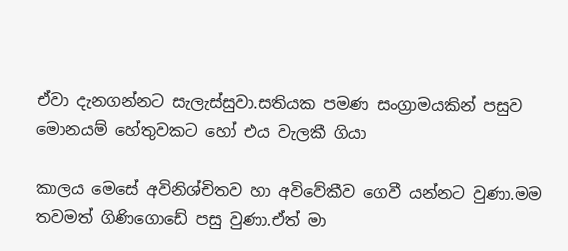ඒවා දැනගන්නට සැලැස්සුවා.සතියක පමණ සංග්‍රාමයකින් පසුව මොනයම් හේතුවකට හෝ එය වැලකී ගියා

කාලය මෙසේ අවිනිශ්චිතව හා අවිවේකීව ගෙවී යන්නට වුණා.මම තවමත් ගිණිගොඩේ පසු වුණා.ඒත් මා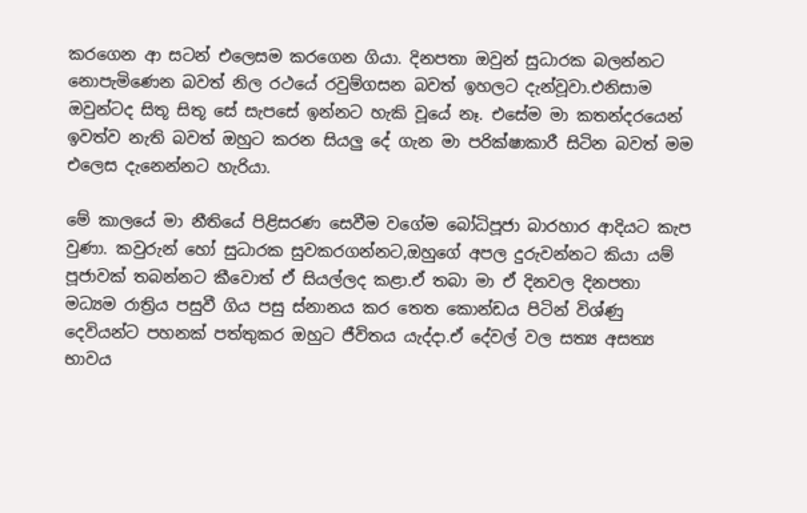කරගෙන ආ සටන් එලෙසම කරගෙන ගියා. දිනපතා ඔවුන් සුධාරක බලන්නට නොපැමිණෙන බවත් නිල රථයේ රවුම්ගසන බවත් ඉහලට දැන්වූවා.එනිසාම ඔවුන්ටද සිතූ සිතූ සේ සැපසේ ඉන්නට හැකි වූයේ නෑ. එසේම මා කතන්දරයෙන් ඉවත්ව නැති බවත් ඔහුට කරන සියලු දේ ගැන මා පරික්ෂාකාරී සිටින බවත් මම එලෙස දැනෙන්නට හැරියා.

මේ කාලයේ මා නීතියේ පිළිසරණ සෙවීම වගේම බෝධිපූජා බාරහාර ආදියට කැප වුණා. කවුරුන් හෝ සුධාරක සුවකරගන්නට,ඔහුගේ අපල දුරුවන්නට කියා යම් පූජාවක් තබන්නට කීවොත් ඒ සියල්ලද කළා.ඒ තබා මා ඒ දිනවල දිනපතා මධ්‍යම රාත්‍රිය පසුවී ගිය පසු ස්නානය කර තෙත කොන්ඩය පිටින් විශ්ණු දෙවියන්ට පහනක් පත්තුකර ඔහුට ජීවිතය යැද්දා.ඒ දේවල් වල සත්‍ය අසත්‍ය භාවය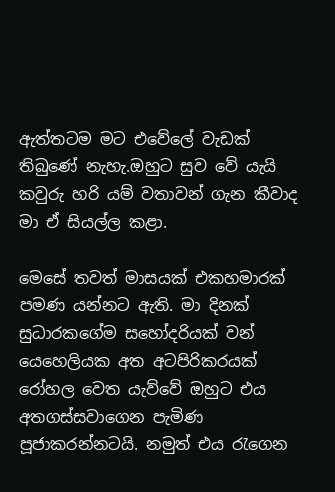ඇත්තටම මට එවේලේ වැඩක් තිබුණේ නැහැ.ඔහුට සුව වේ යැයි කවුරු හරි යම් වතාවන් ගැන කීවාද මා ඒ සියල්ල කළා.

මෙසේ තවත් මාසයක් එකහමාරක් පමණ යන්නට ඇති. මා දිනක් සුධාරකගේම සහෝදරියක් වන් යෙහෙලියක අත අටපිරිකරයක් රෝහල වෙත යැව්වේ ඔහුට එය අතගස්සවාගෙන පැමිණ පූජාකරන්නටයි. නමුත් එය රැගෙන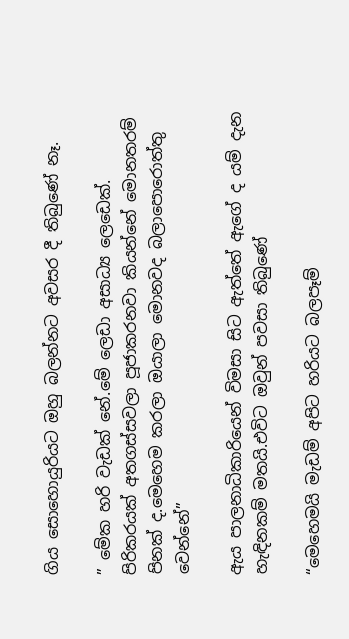ගිය සොහොයුරියට ඔහු බලන්නට අවසර දී තිබුණේ නෑ.

” මේක හරි වැඩක් නේ.මේ ලෙඩා අසාධ්‍ය ලෙඩෙක්. පිරිකරයක් අතගස්සවලා පූජාකරනවා කියන්නේ මොනතරම් පිනක් ද.මෙහෙම කරලා ඔයාලා මොනවද බලාපොරොත්තු වෙන්නේ”

ඇය පාලනාධිකාරියෙන් විමසා සිට ඇත්තේ ඇගේ ද යම් දැන හැඳිනකම් මතයි.එවිට ඔවුන් පවසා තිබුණේ

“මෙහෙමයි මැඩම් අපිට හරියට බලපෑම්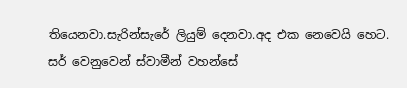තියෙනවා.සැරින්සැරේ ලියුම් දෙනවා.අද එක නෙවෙයි හෙට. සර් වෙනුවෙන් ස්වාමීන් වහන්සේ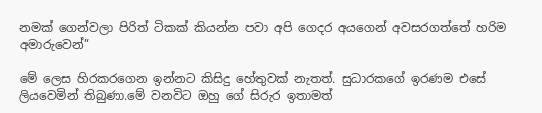නමක් ගෙන්වලා පිරිත් ටිකක් කියන්න පවා අපි ගෙදර අයගෙන් අවසරගත්තේ හරිම අමාරුවෙන්”

මේ ලෙස හිරකරගෙන ඉන්නට කිසිදු හේතුවක් නැතත්. සුධාරකගේ ඉරණම එසේ ලියවෙමින් තිබුණා.මේ වනවිට ඔහු ගේ සිරුර ඉතාමත්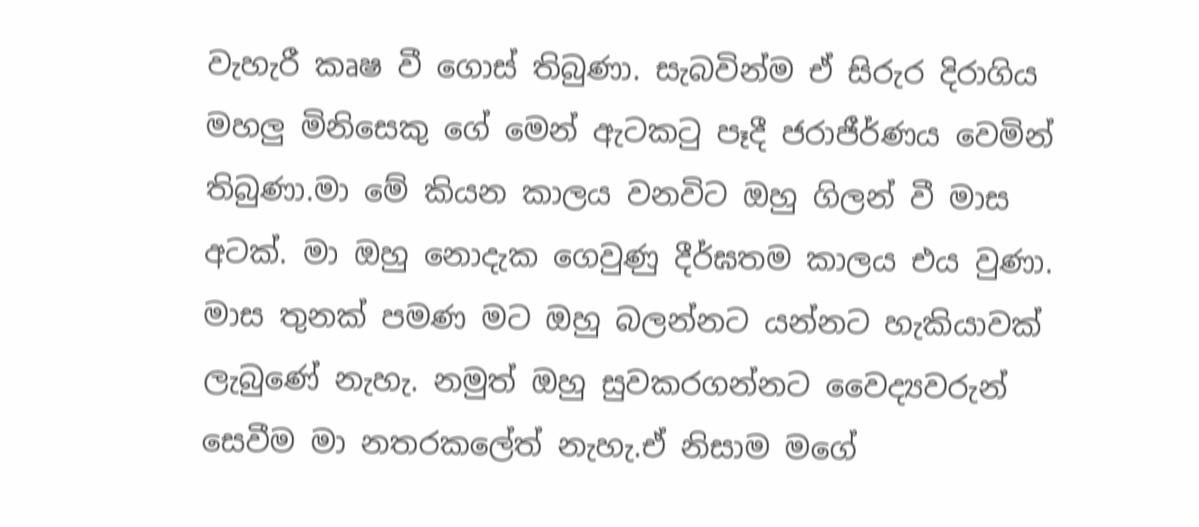වැහැරී කෘෂ වී ගොස් තිබුණා. සැබවින්ම ඒ සිරුර දිරාගිය මහලු මිනිසෙකු ගේ මෙන් ඇටකටු පෑදී ජරාජීර්ණය වෙමින් තිබුණා.මා මේ කියන කාලය වනවිට ඔහු ගිලන් වී මාස අටක්. මා ඔහු නොදැක ගෙවුණු දීර්ඝතම කාලය එය වුණා. මාස තුනක් පමණ මට ඔහු බලන්නට යන්නට හැකියාවක් ලැබුණේ නැහැ. නමුත් ඔහු සුවකරගන්නට වෛද්‍යවරුන් සෙවීම මා නතරකලේත් නැහැ.ඒ නිසාම මගේ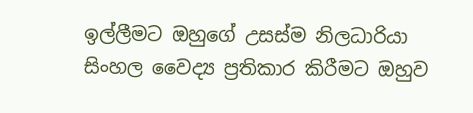ඉල්ලීමට ඔහුගේ උසස්ම නිලධාරියා සිංහල වෛද්‍ය ප්‍රතිකාර කිරීමට ඔහුව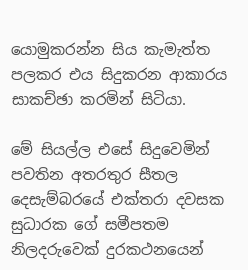යොමුකරන්න සිය කැමැත්ත පලකර එය සිදුකරන ආකාරය සාකච්ඡා කරමින් සිටියා.

මේ සියල්ල එසේ සිදුවෙමින් පවතින අතරතුර සීතල දෙසැම්බරයේ එක්තරා දවසක සුධාරක ගේ සමීපතම නිලදරුවෙක් දුරකථනයෙන්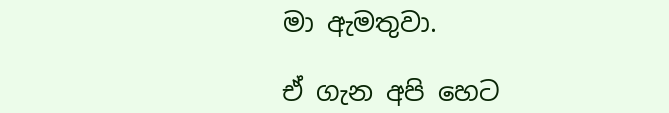මා ඇමතුවා.

ඒ ගැන අපි හෙට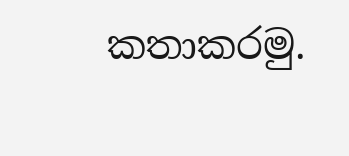කතාකරමු.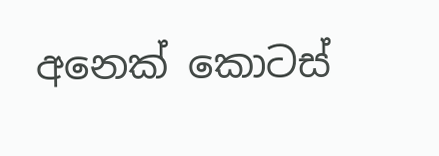අනෙක් කොටස්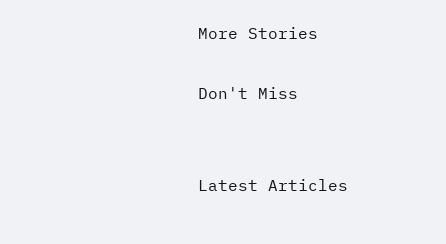More Stories

Don't Miss


Latest Articles